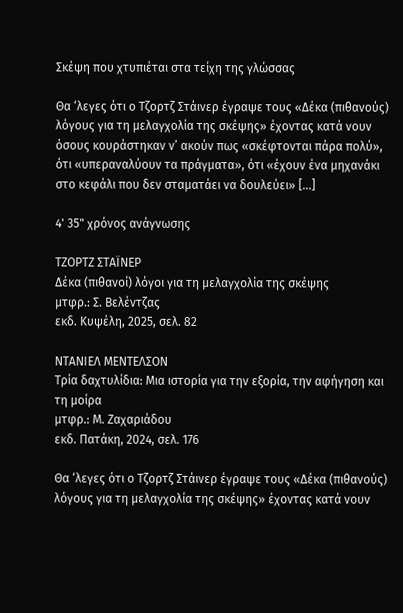Σκέψη που χτυπιέται στα τείχη της γλώσσας

Θα ‘λεγες ότι ο Τζορτζ Στάινερ έγραψε τους «Δέκα (πιθανούς) λόγους για τη μελαγχολία της σκέψης» έχοντας κατά νουν όσους κουράστηκαν ν’ ακούν πως «σκέφτονται πάρα πολύ», ότι «υπεραναλύουν τα πράγματα», ότι «έχουν ένα μηχανάκι στο κεφάλι που δεν σταματάει να δουλεύει» […]

4' 35" χρόνος ανάγνωσης

ΤΖΟΡΤΖ ΣΤΑΪΝΕΡ
Δέκα (πιθανοί) λόγοι για τη μελαγχολία της σκέψης
μτφρ.: Σ. Βελέντζας
εκδ. Κυψέλη, 2025, σελ. 82

ΝΤΑΝΙΕΛ ΜΕΝΤΕΛΣΟΝ
Τρία δαχτυλίδια: Μια ιστορία για την εξορία, την αφήγηση και τη μοίρα
μτφρ.: Μ. Ζαχαριάδου
εκδ. Πατάκη, 2024, σελ. 176

Θα ‘λεγες ότι ο Τζορτζ Στάινερ έγραψε τους «Δέκα (πιθανούς) λόγους για τη μελαγχολία της σκέψης» έχοντας κατά νουν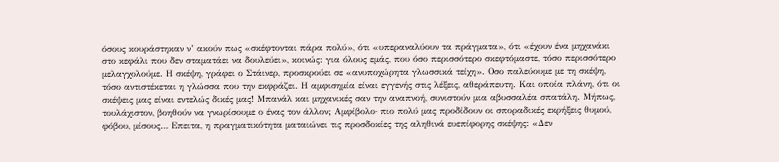όσους κουράστηκαν ν’ ακούν πως «σκέφτονται πάρα πολύ», ότι «υπεραναλύουν τα πράγματα», ότι «έχουν ένα μηχανάκι στο κεφάλι που δεν σταματάει να δουλεύει», κοινώς: για όλους εμάς, που όσο περισσότερο σκεφτόμαστε, τόσο περισσότερο μελαγχολούμε. Η σκέψη, γράφει ο Στάινερ, προσκρούει σε «ανυποχώρητα γλωσσικά τείχη». Οσο παλεύουμε με τη σκέψη, τόσο αντιστέκεται η γλώσσα που την εκφράζει. Η αμφισημία είναι εγγενής στις λέξεις, αθεράπευτη. Και οποία πλάνη, ότι οι σκέψεις μας είναι εντελώς δικές μας! Μπανάλ και μηχανικές σαν την αναπνοή, συνιστούν μια αβυσσαλέα σπατάλη. Μήπως, τουλάχιστον, βοηθούν να γνωρίσουμε ο ένας τον άλλον; Αμφίβολο· πιο πολύ μας προδίδουν οι σποραδικές εκρήξεις θυμού, φόβου, μίσους… Επειτα, η πραγματικότητα ματαιώνει τις προσδοκίες της αληθινά ευεπίφορης σκέψης: «Δεν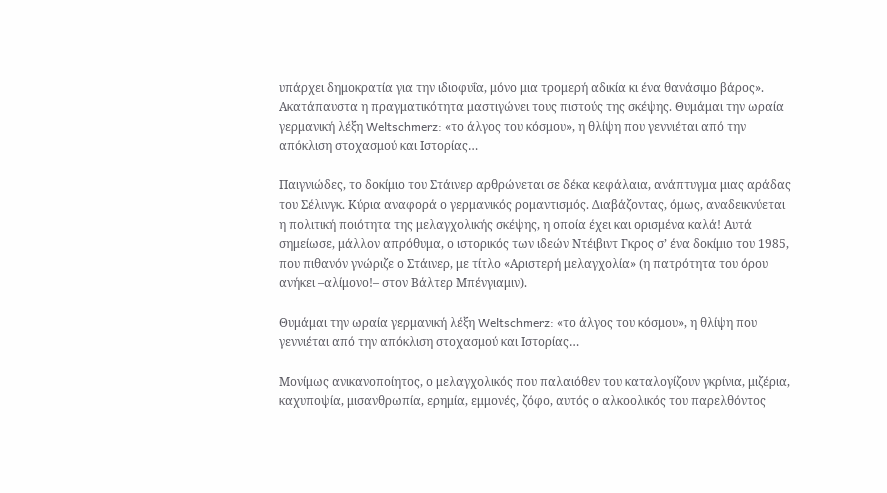υπάρχει δημοκρατία για την ιδιοφυΐα, μόνο μια τρομερή αδικία κι ένα θανάσιμο βάρος». Ακατάπαυστα η πραγματικότητα μαστιγώνει τους πιστούς της σκέψης. Θυμάμαι την ωραία γερμανική λέξη Weltschmerz: «το άλγος του κόσμου», η θλίψη που γεννιέται από την απόκλιση στοχασμού και Ιστορίας…

Παιγνιώδες, το δοκίμιο του Στάινερ αρθρώνεται σε δέκα κεφάλαια, ανάπτυγμα μιας αράδας του Σέλινγκ. Κύρια αναφορά ο γερμανικός ρομαντισμός. Διαβάζοντας, όμως, αναδεικνύεται η πολιτική ποιότητα της μελαγχολικής σκέψης, η οποία έχει και ορισμένα καλά! Αυτά σημείωσε, μάλλον απρόθυμα, ο ιστορικός των ιδεών Ντέιβιντ Γκρος σ’ ένα δοκίμιο του 1985, που πιθανόν γνώριζε ο Στάινερ, με τίτλο «Αριστερή μελαγχολία» (η πατρότητα του όρου ανήκει –αλίμονο!– στον Βάλτερ Μπένγιαμιν).

Θυμάμαι την ωραία γερμανική λέξη Weltschmerz: «το άλγος του κόσμου», η θλίψη που γεννιέται από την απόκλιση στοχασμού και Ιστορίας…

Μονίμως ανικανοποίητος, ο μελαγχολικός που παλαιόθεν του καταλογίζουν γκρίνια, μιζέρια, καχυποψία, μισανθρωπία, ερημία, εμμονές, ζόφο, αυτός ο αλκοολικός του παρελθόντος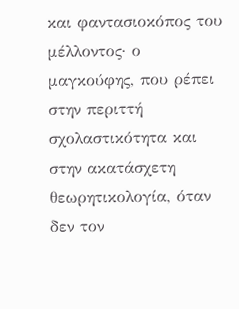και φαντασιοκόπος του μέλλοντος· ο μαγκούφης, που ρέπει στην περιττή σχολαστικότητα και στην ακατάσχετη θεωρητικολογία, όταν δεν τον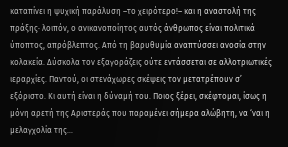καταπίνει η ψυχική παράλυση –το χειρότερο!– και η αναστολή της πράξης· λοιπόν, ο ανικανοποίητος αυτός άνθρωπος είναι πολιτικά ύποπτος, απρόβλεπτος. Από τη βαρυθυμία αναπτύσσει ανοσία στην κολακεία. Δύσκολα τον εξαγοράζεις ούτε εντάσσεται σε αλλοτριωτικές ιεραρχίες. Παντού, οι στενάχωρες σκέψεις τον μετατρέπουν σ’ εξόριστο. Κι αυτή είναι η δύναμή του. Ποιος ξέρει, σκέφτομαι, ίσως η μόνη αρετή της Αριστεράς που παραμένει σήμερα αλώβητη, να ‘ναι η μελαγχολία της…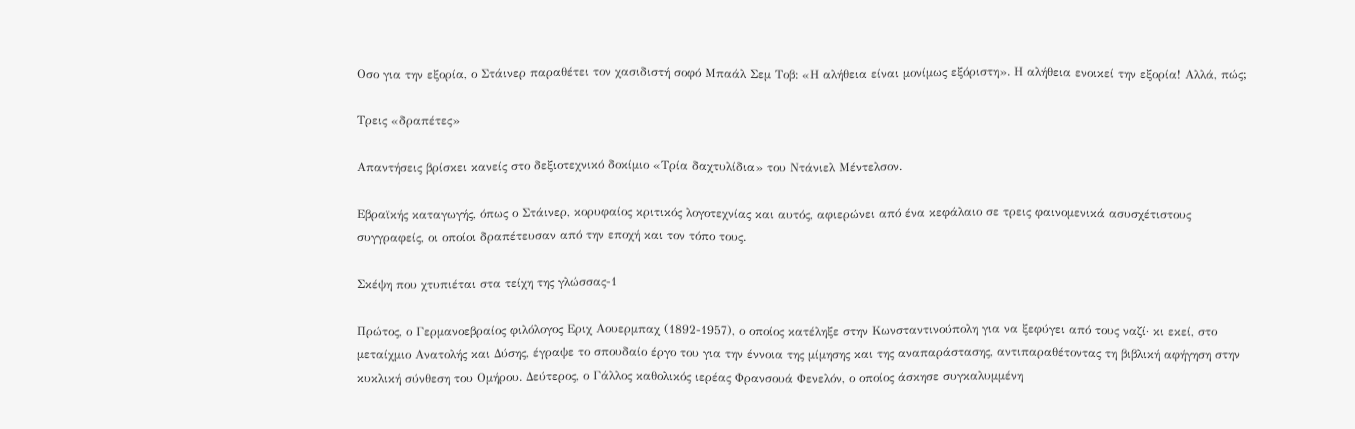Οσο για την εξορία, ο Στάινερ παραθέτει τον χασιδιστή σοφό Μπαάλ Σεμ Τοβ: «Η αλήθεια είναι μονίμως εξόριστη». Η αλήθεια ενοικεί την εξορία! Αλλά, πώς;

Τρεις «δραπέτες»

Απαντήσεις βρίσκει κανείς στο δεξιοτεχνικό δοκίμιο «Τρία δαχτυλίδια» του Ντάνιελ Μέντελσον.

Εβραϊκής καταγωγής, όπως ο Στάινερ, κορυφαίος κριτικός λογοτεχνίας και αυτός, αφιερώνει από ένα κεφάλαιο σε τρεις φαινομενικά ασυσχέτιστους συγγραφείς, οι οποίοι δραπέτευσαν από την εποχή και τον τόπο τους.

Σκέψη που χτυπιέται στα τείχη της γλώσσας-1

Πρώτος, ο Γερμανοεβραίος φιλόλογος Εριχ Αουερμπαχ (1892-1957), ο οποίος κατέληξε στην Κωνσταντινούπολη για να ξεφύγει από τους ναζί· κι εκεί, στο μεταίχμιο Ανατολής και Δύσης, έγραψε το σπουδαίο έργο του για την έννοια της μίμησης και της αναπαράστασης, αντιπαραθέτοντας τη βιβλική αφήγηση στην κυκλική σύνθεση του Ομήρου. Δεύτερος, ο Γάλλος καθολικός ιερέας Φρανσουά Φενελόν, ο οποίος άσκησε συγκαλυμμένη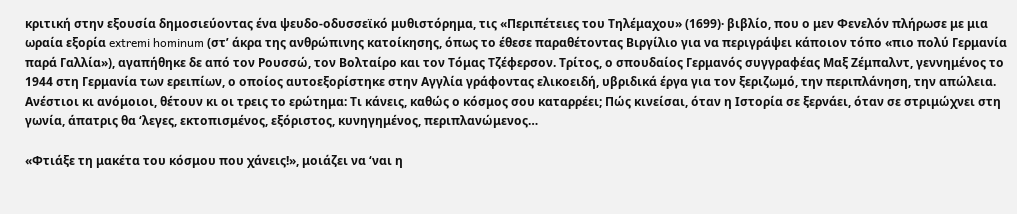κριτική στην εξουσία δημοσιεύοντας ένα ψευδο-οδυσσεϊκό μυθιστόρημα, τις «Περιπέτειες του Τηλέμαχου» (1699)· βιβλίο, που ο μεν Φενελόν πλήρωσε με μια ωραία εξορία extremi hominum (στ’ άκρα της ανθρώπινης κατοίκησης, όπως το έθεσε παραθέτοντας Βιργίλιο για να περιγράψει κάποιον τόπο «πιο πολύ Γερμανία παρά Γαλλία»), αγαπήθηκε δε από τον Ρουσσώ, τον Βολταίρο και τον Τόμας Τζέφερσον. Τρίτος, ο σπουδαίος Γερμανός συγγραφέας Μαξ Ζέμπαλντ, γεννημένος το 1944 στη Γερμανία των ερειπίων, ο οποίος αυτοεξορίστηκε στην Αγγλία γράφοντας ελικοειδή, υβριδικά έργα για τον ξεριζωμό, την περιπλάνηση, την απώλεια. Ανέστιοι κι ανόμοιοι, θέτουν κι οι τρεις το ερώτημα: Τι κάνεις, καθώς ο κόσμος σου καταρρέει; Πώς κινείσαι, όταν η Ιστορία σε ξερνάει, όταν σε στριμώχνει στη γωνία, άπατρις θα ‘λεγες, εκτοπισμένος, εξόριστος, κυνηγημένος, περιπλανώμενος…

«Φτιάξε τη μακέτα του κόσμου που χάνεις!», μοιάζει να ‘ναι η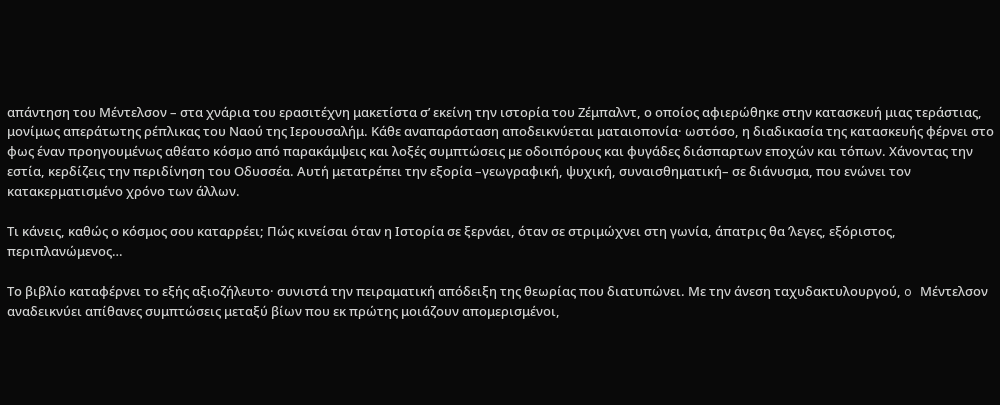απάντηση του Μέντελσον – στα χνάρια του ερασιτέχνη μακετίστα σ’ εκείνη την ιστορία του Ζέμπαλντ, ο οποίος αφιερώθηκε στην κατασκευή μιας τεράστιας, μονίμως απεράτωτης ρέπλικας του Ναού της Ιερουσαλήμ. Κάθε αναπαράσταση αποδεικνύεται ματαιοπονία· ωστόσο, η διαδικασία της κατασκευής φέρνει στο φως έναν προηγουμένως αθέατο κόσμο από παρακάμψεις και λοξές συμπτώσεις με οδοιπόρους και φυγάδες διάσπαρτων εποχών και τόπων. Χάνοντας την εστία, κερδίζεις την περιδίνηση του Οδυσσέα. Αυτή μετατρέπει την εξορία –γεωγραφική, ψυχική, συναισθηματική– σε διάνυσμα, που ενώνει τον κατακερματισμένο χρόνο των άλλων.

Τι κάνεις, καθώς ο κόσμος σου καταρρέει; Πώς κινείσαι όταν η Ιστορία σε ξερνάει, όταν σε στριμώχνει στη γωνία, άπατρις θα ’λεγες, εξόριστος, περιπλανώμενος…

Το βιβλίο καταφέρνει το εξής αξιοζήλευτο· συνιστά την πειραματική απόδειξη της θεωρίας που διατυπώνει. Με την άνεση ταχυδακτυλουργού, o Μέντελσον αναδεικνύει απίθανες συμπτώσεις μεταξύ βίων που εκ πρώτης μοιάζουν απομερισμένοι,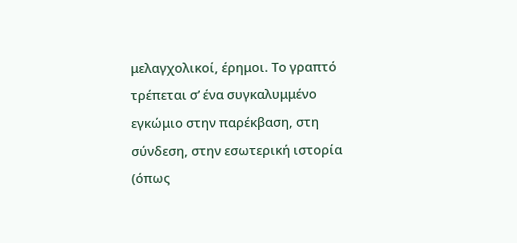μελαγχολικοί, έρημοι. Το γραπτό τρέπεται σ’ ένα συγκαλυμμένο εγκώμιο στην παρέκβαση, στη σύνδεση, στην εσωτερική ιστορία (όπως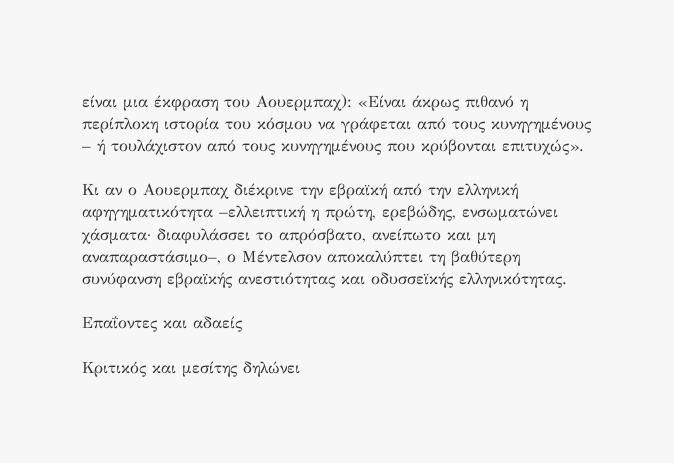είναι μια έκφραση του Αουερμπαχ): «Είναι άκρως πιθανό η περίπλοκη ιστορία του κόσμου να γράφεται από τους κυνηγημένους – ή τουλάχιστον από τους κυνηγημένους που κρύβονται επιτυχώς».

Κι αν ο Αουερμπαχ διέκρινε την εβραϊκή από την ελληνική αφηγηματικότητα –ελλειπτική η πρώτη, ερεβώδης, ενσωματώνει χάσματα· διαφυλάσσει το απρόσβατο, ανείπωτο και μη αναπαραστάσιμο–, ο Μέντελσον αποκαλύπτει τη βαθύτερη συνύφανση εβραϊκής ανεστιότητας και οδυσσεϊκής ελληνικότητας.

Επαΐοντες και αδαείς

Κριτικός και μεσίτης δηλώνει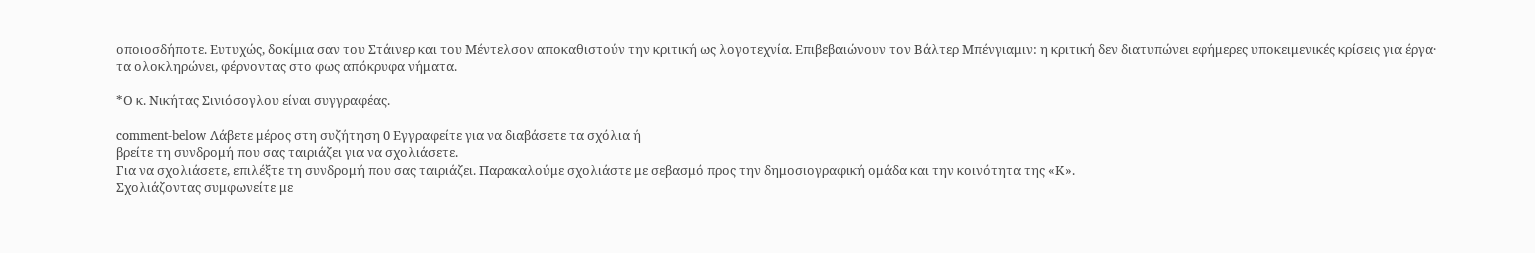οποιοσδήποτε. Ευτυχώς, δοκίμια σαν του Στάινερ και του Μέντελσον αποκαθιστούν την κριτική ως λογοτεχνία. Επιβεβαιώνουν τον Βάλτερ Μπένγιαμιν: η κριτική δεν διατυπώνει εφήμερες υποκειμενικές κρίσεις για έργα· τα ολοκληρώνει, φέρνοντας στο φως απόκρυφα νήματα.

*Ο κ. Νικήτας Σινιόσογλου είναι συγγραφέας.

comment-below Λάβετε μέρος στη συζήτηση 0 Εγγραφείτε για να διαβάσετε τα σχόλια ή
βρείτε τη συνδρομή που σας ταιριάζει για να σχολιάσετε.
Για να σχολιάσετε, επιλέξτε τη συνδρομή που σας ταιριάζει. Παρακαλούμε σχολιάστε με σεβασμό προς την δημοσιογραφική ομάδα και την κοινότητα της «Κ».
Σχολιάζοντας συμφωνείτε με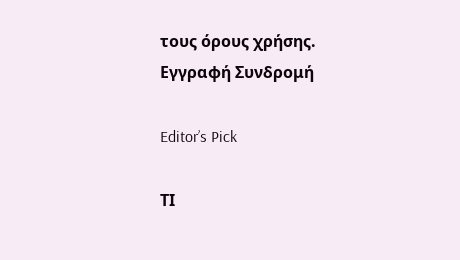τους όρους χρήσης.
Εγγραφή Συνδρομή

Editor’s Pick

ΤΙ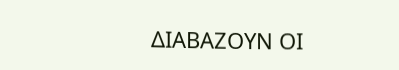ΔΙΑΒΑΖΟΥΝ ΟΙ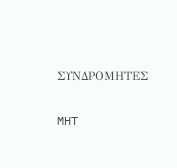ΣΥΝΔΡΟΜΗΤΕΣ

MHT